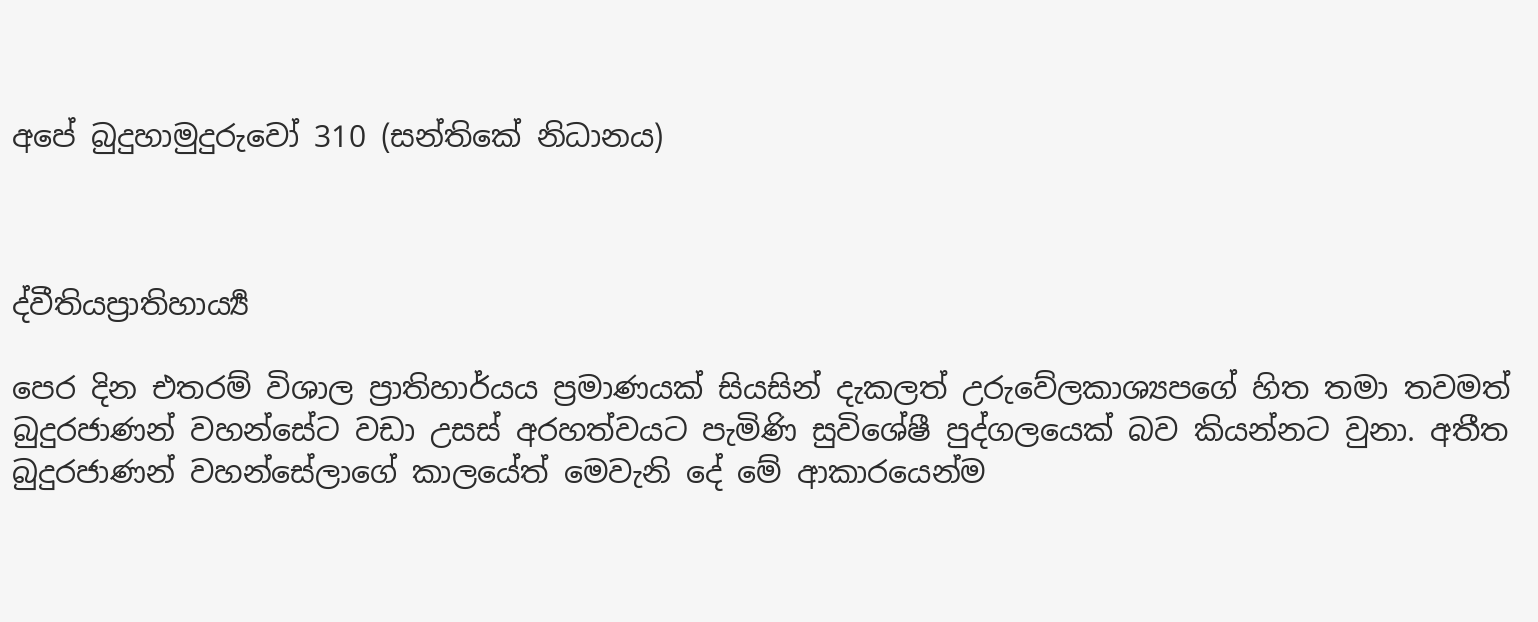අපේ බුදුහාමුදුරුවෝ 310 (සන්තිකේ නිධානය)



ද්වීතියප්‍රාතිහාර්‍ය්‍ය

පෙර දින එතරම් විශාල ප්‍රාතිහාර්යය ප්‍රමාණයක් සියසින් දැකලත් උරුවේලකාශ්‍යපගේ හිත තමා තවමත් බුදුරජාණන් වහන්සේට වඩා උසස් අරහත්වයට පැමිණි සුවිශේෂී පුද්ගලයෙක් බව කියන්නට වුනා. අතීත බුදුරජාණන් වහන්සේලාගේ කාලයේත් මෙවැනි දේ මේ ආකාරයෙන්ම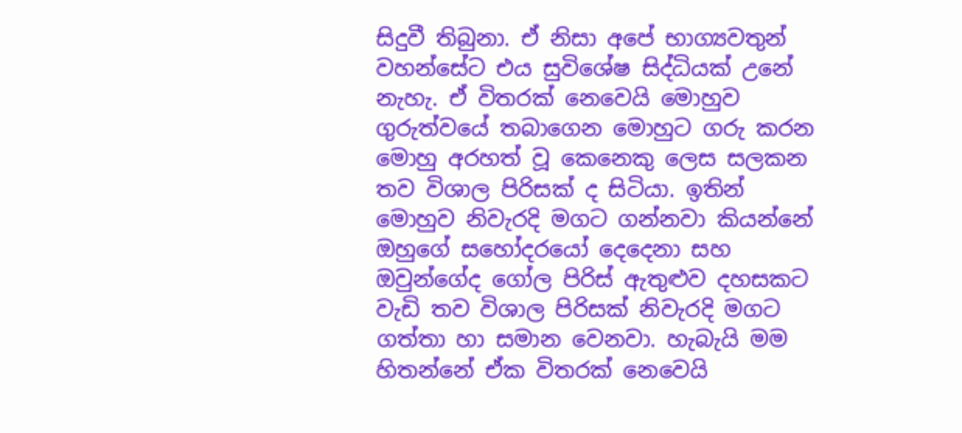සිදුවී තිබුනා. ඒ නිසා අපේ භාග්‍යවතුන් වහන්සේට එය සුවිශේෂ සිද්ධියක් උනේ නැහැ. ඒ විතරක් නෙවෙයි මොහුව ගුරුත්වයේ තබාගෙන මොහුට ගරු කරන මොහු අරහත් වූ කෙනෙකු ලෙස සලකන තව විශාල පිරිසක් ද සිටියා. ඉතින් මොහුව නිවැරදි මගට ගන්නවා කියන්නේ ඔහුගේ සහෝදරයෝ දෙදෙනා සහ ඔවුන්ගේද ගෝල පිරිස් ඇතුළුව දහසකට වැඩි තව විශාල පිරිසක් නිවැරදි මගට ගත්තා හා සමාන වෙනවා. හැබැයි මම හිතන්නේ ඒක විතරක් නෙවෙයි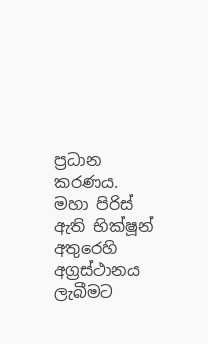ප්‍රධාන කරණය. මහා පිරිස් ඇති භික්ෂූන් අතුරෙහි අග්‍රස්ථානය ලැබීමට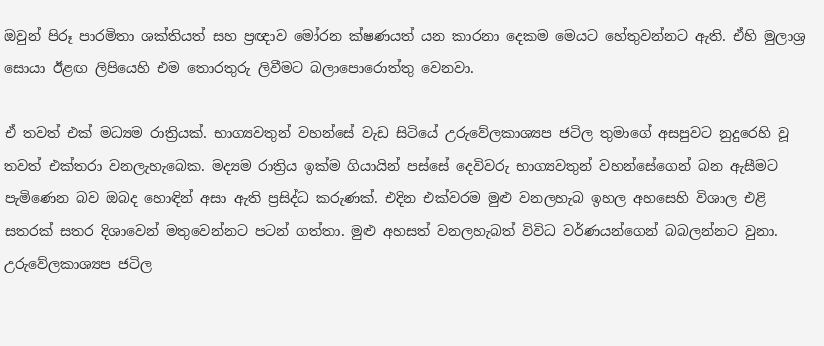ඔවුන් පිරූ පාරමිතා ශක්තියත් සහ ප්‍රඥාව මෝරන ක්ෂණයත් යන කාරනා දෙකම මෙයට හේතුවන්නට ඇති. ඒහි මුලාශ්‍ර සොයා ඊළඟ ලිපියෙහි එම තොරතුරු ලිවීමට බලාපොරොත්තු වෙනවා.

ඒ තවත් එක් මධ්‍යම රාත්‍රියක්. භාග්‍යවතුන් වහන්සේ වැඩ සිටියේ උරුවේලකාශ්‍යප ජටිල තුමාගේ අසපුවට නුදුරෙහි වූ තවත් එක්තරා වනලැහැබෙක. මද්‍යම රාත්‍රිය ඉක්ම ගියායින් පස්සේ දෙවිවරු භාග්‍යවතුන් වහන්සේගෙන් බන ඇසීමට පැමිණෙන බව ඔබද හොඳින් අසා ඇති ප්‍රසිද්ධ කරුණක්. එදින එක්වරම මුළු වනලහැබ ඉහල අහසෙහි විශාල එළි සතරක් සතර දිශාවෙන් මතුවෙන්නට පටන් ගත්තා. මුළු අහසත් වනලහැබත් විවිධ වර්ණයන්ගෙන් බබලන්නට වුනා. උරුවේලකාශ්‍යප ජටිල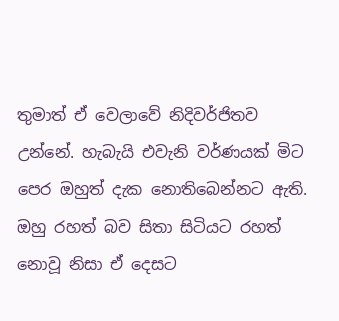තුමාත් ඒ වෙලාවේ නිදිවර්ජිතව උන්නේ. හැබැයි එවැනි වර්ණයක් මිට පෙර ඔහුත් දැක නොතිබෙන්නට ඇති. ඔහු රහත් බව සිතා සිටියට රහත් නොවූ නිසා ඒ දෙසට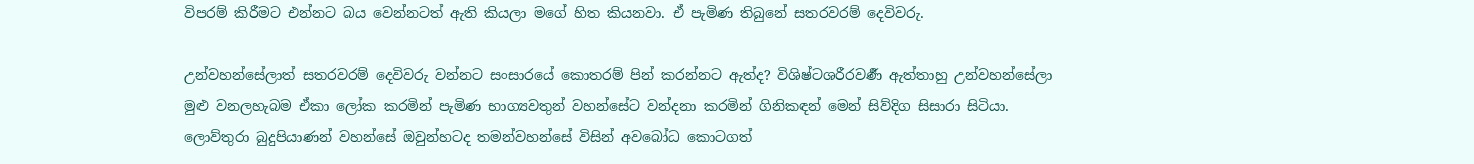විපරම් කිරීමට එන්නට බය වෙන්නටත් ඇති කියලා මගේ හිත කියනවා. ඒ පැමිණ තිබුනේ සතරවරම් දෙවිවරු.

උන්වහන්සේලාත් සතරවරම් දෙවිවරු වන්නට සංසාරයේ කොතරම් පින් කරන්නට ඇත්ද? විශිෂ්ටශරීරවර්‍ණ ඇත්තාහු උන්වහන්සේලා මුළු වනලහැබම ඒකා ලෝක කරමින් පැමිණ භාග්‍යවතුන් වහන්සේට වන්දනා කරමින් ගිනිකඳන් මෙන් සිව්දිග සිසාරා සිටියා. ලොව්තුරා බුදුපියාණන් වහන්සේ ඔවුන්හටද තමන්වහන්සේ විසින් අවබෝධ කොටගත්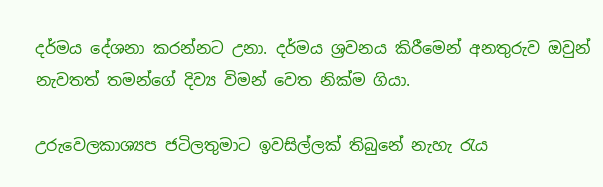දර්මය දේශනා කරන්නට උනා. දර්මය ශ්‍රවනය කිරීමෙන් අනතුරුව ඔවුන් නැවතත් තමන්ගේ දිව්‍ය විමන් වෙත නික්ම ගියා.

උරුවෙලකාශ්‍යප ජටිලතුමාට ඉවසිල්ලක් තිබුනේ නැහැ රැය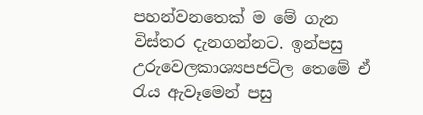පහන්වනතෙක් ම මේ ගැන විස්තර දැනගන්නට. ඉන්පසු උරුවෙලකාශ්‍යපජටිල තෙමේ ඒ රැය ඇවෑමෙන් පසු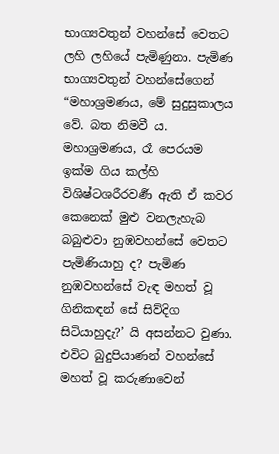භාග්‍යවතුන් වහන්සේ වෙතට ලහි ලහියේ පැමිණුනා. පැමිණ භාග්‍යවතුන් වහන්සේගෙන් “මහාශ්‍රමණය, මේ සුදුසුකාලය වේ. බත නිමවී ය. මහාශ්‍රමණය, රෑ පෙරයම ඉක්ම ගිය කල්හි විශිෂ්ටශරීරවර්‍ණ ඇති ඒ කවර කෙනෙක් මුළු වනලැහැබ බබුළුවා නුඹවහන්සේ වෙතට පැමිණියාහු ද? පැමිණ නුඹවහන්සේ වැඳ මහත් වූ ගිනිකඳන් සේ සිව්දිග සිටියාහුදැ?’ යි අසන්නට වුණා. එවිට බුදුපියාණන් වහන්සේ මහත් වූ කරුණාවෙන්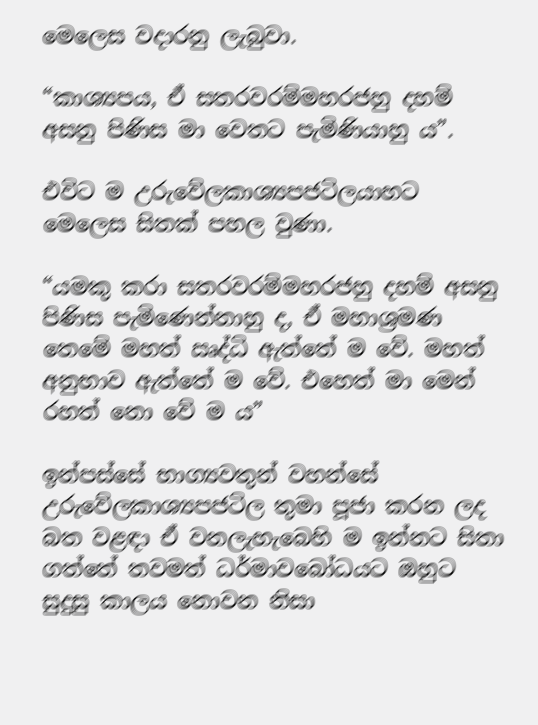මෙලෙස වදාරනු ලැබුවා.

“කාශ්‍යපය, ඒ සතරවරම්මහරජහු දහම් අසනු පිණිස මා වෙතට පැමිණියාහු ය”.

එවිට ම උරුවේලකාශ්‍යපජටිලයාහට මෙලෙස සිතක් පහල වුණා.

“යමකු කරා සතරවරම්මහරජහු දහම් අසනු පිණිස පැමිණෙන්නාහු ද, ඒ මහාශ්‍රමණ තෙමේ මහත් ඍද්ධි ඇත්තේ ම වේ. මහත් අනුභාව ඇත්තේ ම වේ. එහෙත් මා මෙන් රහත් නො වේ ම ය”

ඉන්පස්සේ භාග්‍යවතුන් වහන්සේ උරුවේලකාශ්‍යපජටිල තුමා පූජා කරන ලද බත වළඳා ඒ වනලැහැබෙහි ම ඉන්නට සිතා ගත්තේ තවමත් ධර්මාවබෝධයට ඔහුට සුදුසු කාලය නොවන නිසා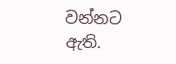වන්නට ඇති.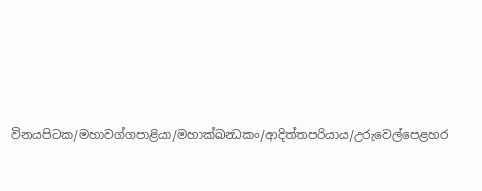විනයපිටක/මහාවග්ගපාළියා/මහාක්ඛන්‍ධකං/ආදිත්තපරියාය/උරුවෙල්පෙළහර